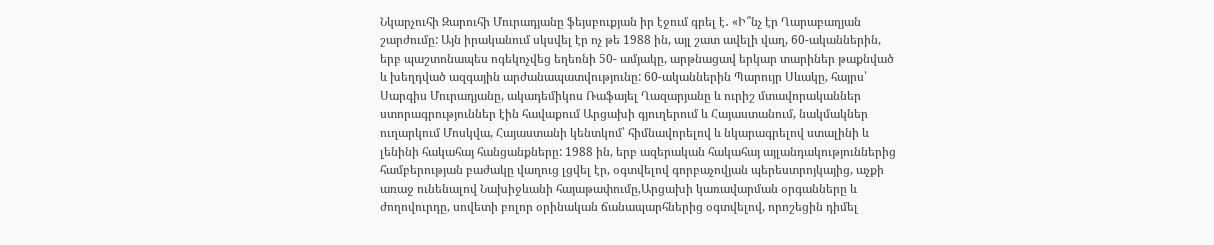Նկարչուհի Զարուհի Մուրադյանը ֆեյսբուքյան իր էջում գրել է․ «Ի՞նչ էր Ղարաբաղյան շարժումը: Այն իրականում սկսվել էր ոչ թե 1988 ին, այլ շատ ավելի վաղ, 60-ականներին, երբ պաշտոնապես ոգեկոչվեց եղեռնի 50- ամյակը, արթնացավ երկար տարիներ թաքնված և խեղդված ազգային արժանապատվությունը: 60-ականներին Պարույր Սևակը, հայրս՝ Սարգիս Մուրադյանը, ակադեմիկոս Ռաֆայել Ղազարյանը և ուրիշ մտավորականներ ստորագրություններ էին հավաքում Արցախի գյուղերում և Հայաստանում, նակմակներ ուղարկում Մոսկվա, Հայաստանի կենտկոմ՝ հիմնավորելով և նկարագրելով ստալինի և լենինի հակահայ հանցանքները: 1988 ին, երբ ազերական հակահայ այլանդակություններից համբերության բաժակը վաղուց լցվել էր, օգտվելով գորբաչովյան պերեստրոյկայից, աչքի առաջ ունենալով Նախիջևանի հայաթափումը,Արցախի կառավարման օրգանները և ժողովուրդը, սովետի բոլոր օրինական ճանապարհներից օգտվելով, որոշեցին դիմել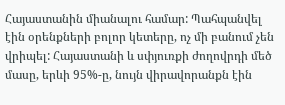Հայաստանին միանալու համար: Պահպանվել էին օրենքների բոլոր կետերը, ոչ մի բանում չեն վրիպել: Հայաստանի և սփյուռքի ժողովրդի մեծ մասը, երևի 95%-ը, նույն վիրավորանքն էին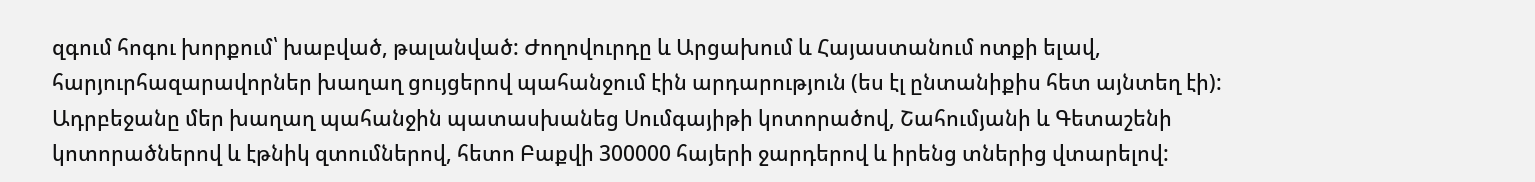զգում հոգու խորքում՝ խաբված, թալանված: Ժողովուրդը և Արցախում և Հայաստանում ոտքի ելավ, հարյուրհազարավորներ խաղաղ ցույցերով պահանջում էին արդարություն (ես էլ ընտանիքիս հետ այնտեղ էի): Ադրբեջանը մեր խաղաղ պահանջին պատասխանեց Սումգայիթի կոտորածով, Շահումյանի և Գետաշենի կոտորածներով և էթնիկ զտումներով, հետո Բաքվի 300000 հայերի ջարդերով և իրենց տներից վտարելով: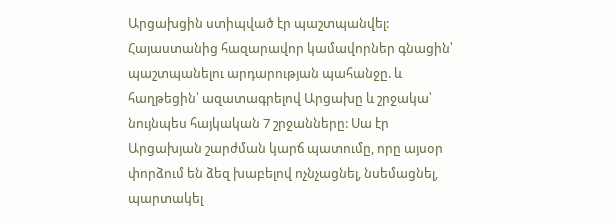Արցախցին ստիպված էր պաշտպանվել: Հայաստանից հազարավոր կամավորներ գնացին՝ պաշտպանելու արդարության պահանջը. և հաղթեցին՝ ազատագրելով Արցախը և շրջակա՝ նույնպես հայկական 7 շրջանները: Սա էր Արցախյան շարժման կարճ պատումը, որը այսօր փորձում են ձեզ խաբելով ոչնչացնել, նսեմացնել, պարտակել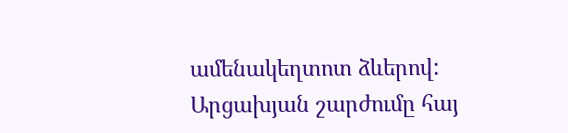ամենակեղտոտ ձևերով: Արցախյան շարժումը հայ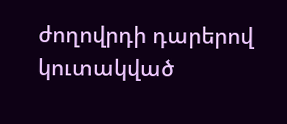ժողովրդի դարերով կուտակված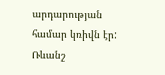արդարության համար կռիվն էր: Ռևանշ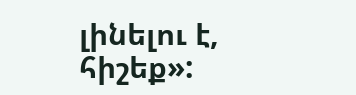լինելու է, հիշեք»: